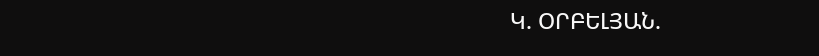Կ. ՕՐԲԵԼՅԱՆ.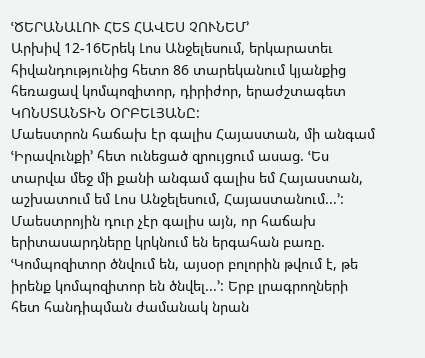ՙԾԵՐԱՆԱԼՈՒ ՀԵՏ ՀԱՎԵՍ ՉՈՒՆԵՄ՚
Արխիվ 12-16Երեկ Լոս Անջելեսում, երկարատեւ հիվանդությունից հետո 86 տարեկանում կյանքից հեռացավ կոմպոզիտոր, դիրիժոր, երաժշտագետ ԿՈՆՍՏԱՆՏԻՆ ՕՐԲԵԼՅԱՆԸ:
Մաեստրոն հաճախ էր գալիս Հայաստան, մի անգամ ՙԻրավունքի՚ հետ ունեցած զրույցում ասաց. ՙԵս տարվա մեջ մի քանի անգամ գալիս եմ Հայաստան, աշխատում եմ Լոս Անջելեսում, Հայաստանում...՚: Մաեստրոյին դուր չէր գալիս այն, որ հաճախ երիտասարդները կրկնում են երգահան բառը. ՙԿոմպոզիտոր ծնվում են, այսօր բոլորին թվում է, թե իրենք կոմպոզիտոր են ծնվել...՚: Երբ լրագրողների հետ հանդիպման ժամանակ նրան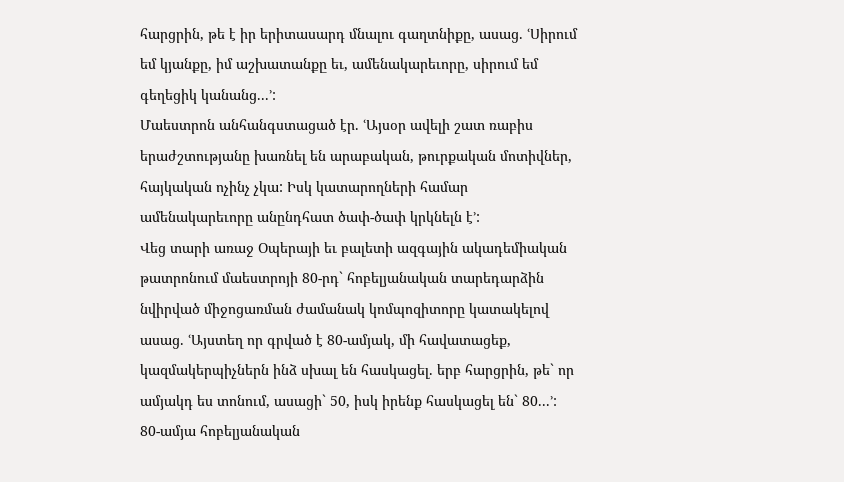հարցրին, թե է իր երիտասարդ մնալու գաղտնիքը, ասաց. ՙՍիրում եմ կյանքը, իմ աշխատանքը եւ, ամենակարեւորը, սիրում եմ գեղեցիկ կանանց...՚:
Մաեստրոն անհանգստացած էր. ՙԱյսօր ավելի շատ ռաբիս երաժշտությանը խառնել են արաբական, թուրքական մոտիվներ, հայկական ոչինչ չկա: Իսկ կատարողների համար ամենակարեւորը անընդհատ ծափ-ծափ կրկնելն է՚:
Վեց տարի առաջ Օպերայի եւ բալետի ազգային ակադեմիական թատրոնում մաեստրոյի 80-րդ` հոբելյանական տարեդարձին նվիրված միջոցառման ժամանակ կոմպոզիտորը կատակելով ասաց. ՙԱյստեղ որ գրված է 80-ամյակ, մի հավատացեք, կազմակերպիչներն ինձ սխալ են հասկացել. երբ հարցրին, թե` որ ամյակդ ես տոնում, ասացի` 50, իսկ իրենք հասկացել են` 80...՚:
80-ամյա հոբելյանական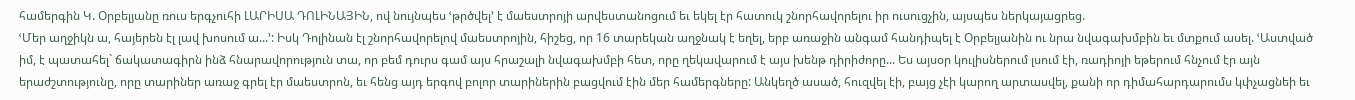համերգին Կ. Օրբելյանը ռուս երգչուհի ԼԱՐԻՍԱ ԴՈԼԻՆԱՅԻՆ, ով նույնպես ՙթրծվել՚ է մաեստրոյի արվեստանոցում եւ եկել էր հատուկ շնորհավորելու իր ուսուցչին, այսպես ներկայացրեց.
ՙՄեր աղջիկն ա, հայերեն էլ լավ խոսում ա...՚: Իսկ Դոլինան էլ շնորհավորելով մաեստրոյին, հիշեց, որ 16 տարեկան աղջնակ է եղել, երբ առաջին անգամ հանդիպել է Օրբելյանին ու նրա նվագախմբին եւ մտքում ասել. ՙԱստված իմ, է պատահել` ճակատագիրն ինձ հնարավորություն տա, որ բեմ դուրս գամ այս հրաշալի նվագախմբի հետ, որը ղեկավարում է այս խենթ դիրիժորը... Ես այսօր կուլիսներում լսում էի, ռադիոյի եթերում հնչում էր այն երաժշտությունը, որը տարիներ առաջ գրել էր մաեստրոն, եւ հենց այդ երգով բոլոր տարիներին բացվում էին մեր համերգները: Անկեղծ ասած, հուզվել էի, բայց չէի կարող արտասվել, քանի որ դիմահարդարումս կփչացնեի եւ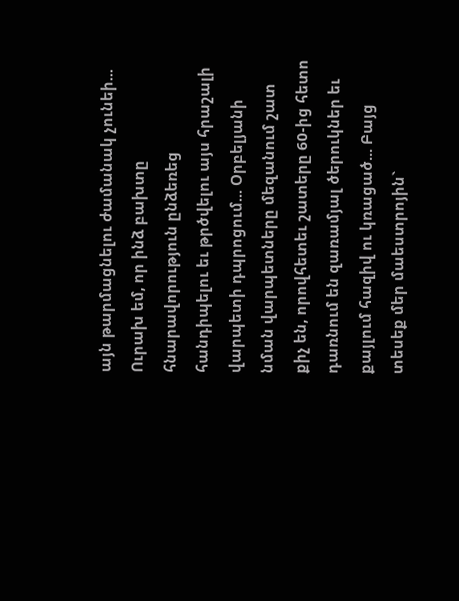այն թարմացնելու ժամանակ չունեի... Ուրախ եմ, որ ինձ բախտը հնարավորություն ընձեռեց հանդիպելու եւ թրծվելու այս հրաշալի վարպետի դպրոցում... Օրբելյանի նման վարպետները մեզանում շատ քիչ են, որովհետեւ շատերը 60-ից հետո դառնում են զառամյալ ծերուկներ եւ քայլում հազիվ ու կռացած... Բայց տեսեք մեր մաեստրոյին`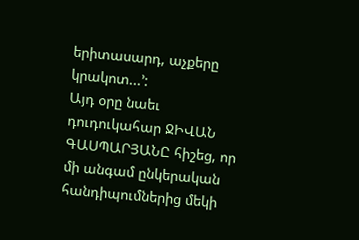երիտասարդ, աչքերը կրակոտ...՚:
Այդ օրը նաեւ դուդուկահար ՋԻՎԱՆ ԳԱՍՊԱՐՅԱՆԸ հիշեց, որ մի անգամ ընկերական հանդիպումներից մեկի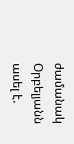ժամանակ Օրբելյանն ասել է.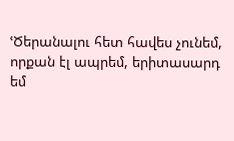ՙԾերանալու հետ հավես չունեմ, որքան էլ ապրեմ, երիտասարդ եմ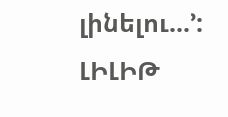լինելու...՚:
ԼԻԼԻԹ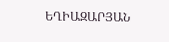ԵՂԻԱԶԱՐՅԱՆ